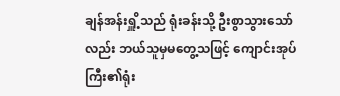ချန်အန်းရှိူ့သည် ရုံးခန်းသို့ ဦးစွာသွားသော်လည်း ဘယ်သူမှမတွေ့သဖြင့် ကျောင်းအုပ်ကြီး၏ရုံး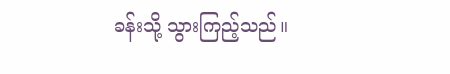ခန်းသို့ သွားကြည့်သည်။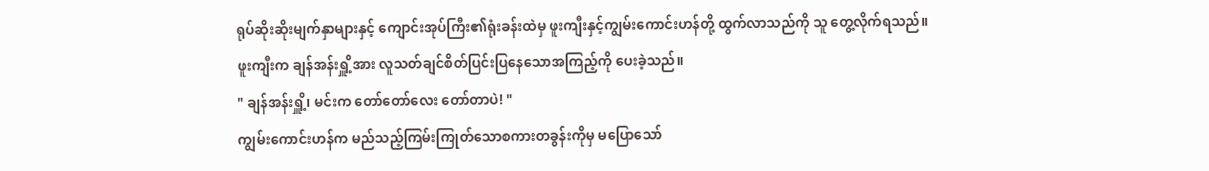ရုပ်ဆိုးဆိုးမျက်နှာများနှင့် ကျောင်းအုပ်ကြီး၏ရုံးခန်းထဲမှ ဖူးကျီးနှင့်ကျွမ်းကောင်းဟန်တို့ ထွက်လာသည်ကို သူ တွေ့လိုက်ရသည်။
ဖူးကျီးက ချန်အန်းရှိူ့အား လူသတ်ချင်စိတ်ပြင်းပြနေသောအကြည့်ကို ပေးခဲ့သည်။
" ချန်အန်းရှိူ့၊ မင်းက တော်တော်လေး တော်တာပဲ! "
ကျွမ်းကောင်းဟန်က မည်သည့်ကြမ်းကြုတ်သောစကားတခွန်းကိုမှ မပြောသော်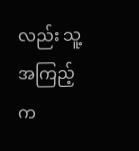လည်း သူ့အကြည့်က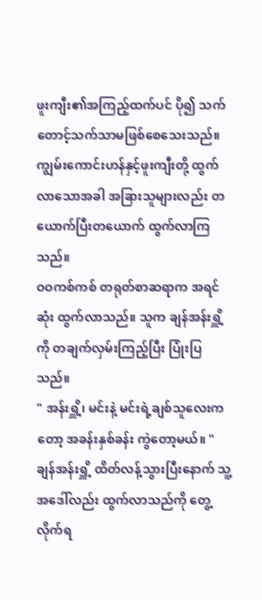ဖူးကျီး၏အကြည့်ထက်ပင် ပို၍ သက်တောင့်သက်သာမဖြစ်စေသေးသည်။
ကျွမ်းကောင်းဟန်နှင့်ဖူးကျီးတို့ ထွက်လာသောအခါ အခြားသူများလည်း တယောက်ပြီးတယောက် ထွက်လာကြသည်။
ဝဝကစ်ကစ် တရုတ်စာဆရာက အရင်ဆုံး ထွက်လာသည်။ သူက ချန်အန်းရှိူ့ကို တချက်လှမ်းကြည့်ပြီး ပြုံးပြသည်။
" အန်းရှိူ့၊ မင်းနဲ့ မင်းရဲ့ချစ်သူလေးကတော့ အခန်းနှစ်ခန်း ကွဲတော့မယ်။ "
ချန်အန်းရှိူ့ ထိတ်လန့်သွားပြီးနောက် သူ့အဒေါ်လည်း ထွက်လာသည်ကို တွေ့လိုက်ရ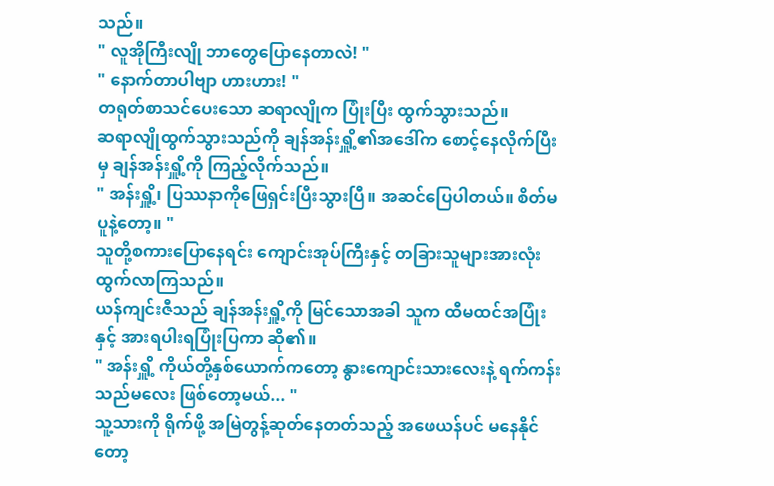သည်။
" လူအိုကြီးလျို ဘာတွေပြောနေတာလဲ! "
" နောက်တာပါဗျာ ဟားဟား! "
တရုတ်စာသင်ပေးသော ဆရာလျိုက ပြုံးပြီး ထွက်သွားသည်။
ဆရာလျိုထွက်သွားသည်ကို ချန်အန်းရှိူ့၏အဒေါ်က စောင့်နေလိုက်ပြီးမှ ချန်အန်းရှိူ့ကို ကြည့်လိုက်သည်။
" အန်းရှိူ့၊ ပြဿနာကိုဖြေရှင်းပြီးသွားပြီ။ အဆင်ပြေပါတယ်။ စိတ်မပူနဲ့တော့။ "
သူတို့စကားပြောနေရင်း ကျောင်းအုပ်ကြီးနှင့် တခြားသူများအားလုံး ထွက်လာကြသည်။
ယန်ကျင်းဇီသည် ချန်အန်းရှိူ့ကို မြင်သောအခါ သူက ထီမထင်အပြုံးနှင့် အားရပါးရပြုံးပြကာ ဆို၏။
" အန်းရှိူ့ ကိုယ်တို့နှစ်ယောက်ကတော့ နွားကျောင်းသားလေးနဲ့ ရက်ကန်းသည်မလေး ဖြစ်တော့မယ်... "
သူ့သားကို ရိုက်ဖို့ အမြဲတွန့်ဆုတ်နေတတ်သည့် အဖေယန်ပင် မနေနိုင်တော့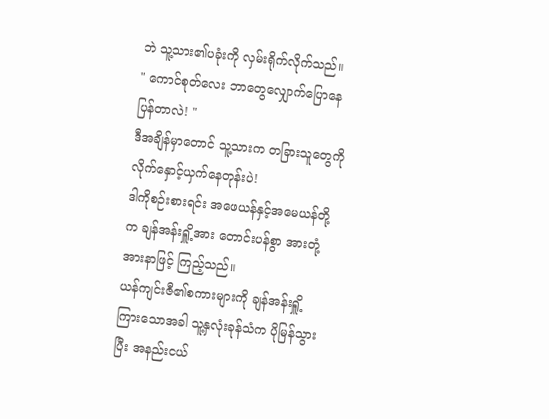ဘဲ သူ့သား၏ပခုံးကို လှမ်းရိုက်လိုက်သည်။
" ကောင်စုတ်လေး ဘာတွေလျှောက်ပြောနေပြန်တာလဲ! "
ဒီအချိန်မှာတောင် သူ့သားက တခြားသူတွေကို လိုက်နှောင့်ယှက်နေတုန်းပဲ!
ဒါကိုစဉ်းစားရင်း အဖေယန်နှင့်အမေယန်တို့က ချန်အန်းရှိူ့အား တောင်းပန်စွာ အားတုံ့အားနာဖြင့် ကြည့်သည်။
ယန်ကျင်းဇီ၏စကားများကို ချန်အန်းရှိူ့ ကြားသောအခါ သူ့နှလုံးခုန်သံက ပိုမြန်သွားပြီး အနည်းငယ်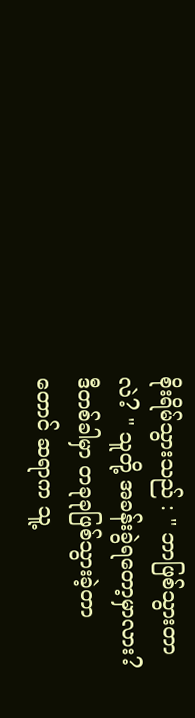စိုးရိမ်သွားသည် : " ဘာဖြစ်သွားတာလဲ? " သူတို့ အခန်းခွဲရတော့မှာလား?
ဒီတစ်ခါမှာ တခုခုဖြစ်သွားခဲ့တာတောင် ဆရာက သူ့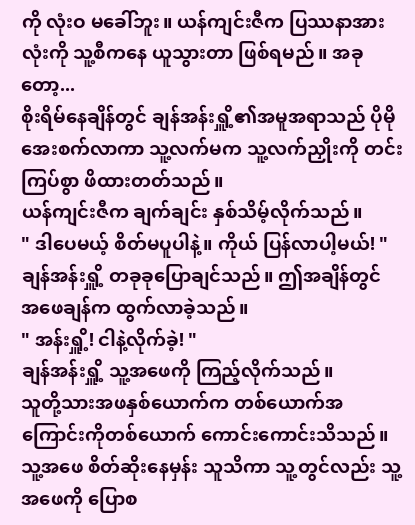ကို လုံးဝ မခေါ်ဘူး။ ယန်ကျင်းဇီက ပြဿနာအားလုံးကို သူ့စီကနေ ယူသွားတာ ဖြစ်ရမည်။ အခုတော့...
စိုးရိမ်နေချိန်တွင် ချန်အန်းရှိူ့၏အမူအရာသည် ပိုမိုအေးစက်လာကာ သူ့လက်မက သူ့လက်ညှိုးကို တင်းကြပ်စွာ ဖိထားတတ်သည်။
ယန်ကျင်းဇီက ချက်ချင်း နှစ်သိမ့်လိုက်သည်။
" ဒါပေမယ့် စိတ်မပူပါနဲ့။ ကိုယ် ပြန်လာပါ့မယ်! "
ချန်အန်းရှိူ့ တခုခုပြောချင်သည်။ ဤအချိန်တွင် အဖေချန်က ထွက်လာခဲ့သည်။
" အန်းရှိူ့! ငါနဲ့လိုက်ခဲ့! "
ချန်အန်းရှိူ့ သူ့အဖေကို ကြည့်လိုက်သည်။
သူတို့သားအဖနှစ်ယောက်က တစ်ယောက်အကြောင်းကိုတစ်ယောက် ကောင်းကောင်းသိသည်။ သူ့အဖေ စိတ်ဆိုးနေမှန်း သူသိကာ သူ့တွင်လည်း သူ့အဖေကို ပြောစ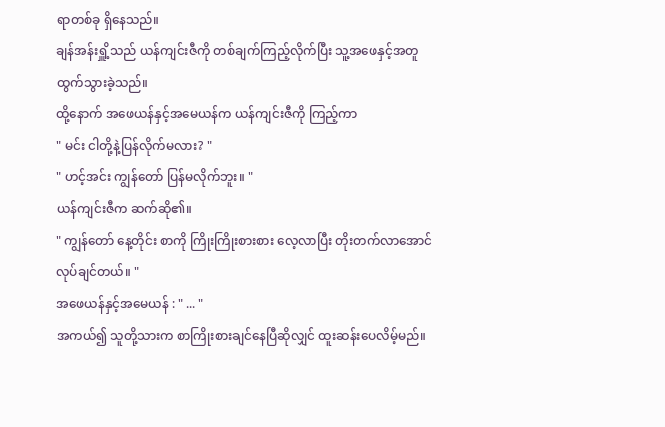ရာတစ်ခု ရှိနေသည်။
ချန်အန်းရှိူ့သည် ယန်ကျင်းဇီကို တစ်ချက်ကြည့်လိုက်ပြီး သူ့အဖေနှင့်အတူ ထွက်သွားခဲ့သည်။
ထို့နောက် အဖေယန်နှင့်အမေယန်က ယန်ကျင်းဇီကို ကြည့်ကာ
" မင်း ငါတို့နဲ့ပြန်လိုက်မလား? "
" ဟင့်အင်း ကျွန်တော် ပြန်မလိုက်ဘူး။ "
ယန်ကျင်းဇီက ဆက်ဆို၏။
" ကျွန်တော် နေ့တိုင်း စာကို ကြိုးကြိုးစားစား လေ့လာပြီး တိုးတက်လာအောင် လုပ်ချင်တယ်။ "
အဖေယန်နှင့်အမေယန် : " ... "
အကယ်၍ သူတို့သားက စာကြိုးစားချင်နေပြီဆိုလျှင် ထူးဆန်းပေလိမ့်မည်။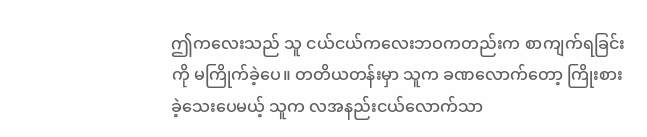ဤကလေးသည် သူ ငယ်ငယ်ကလေးဘဝကတည်းက စာကျက်ရခြင်းကို မကြိုက်ခဲ့ပေ။ တတိယတန်းမှာ သူက ခဏလောက်တော့ ကြိုးစားခဲ့သေးပေမယ့် သူက လအနည်းငယ်လောက်သာ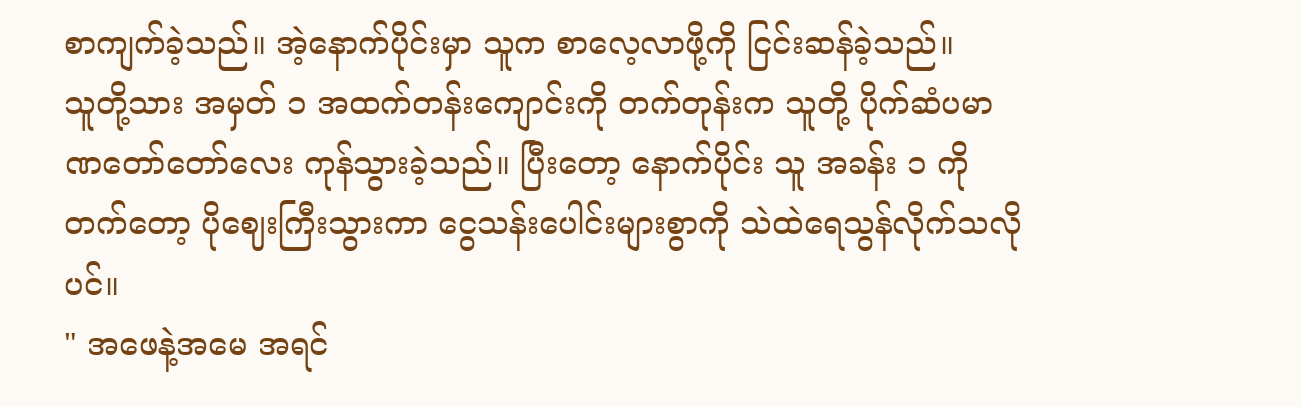စာကျက်ခဲ့သည်။ အဲ့နောက်ပိုင်းမှာ သူက စာလေ့လာဖို့ကို ငြင်းဆန်ခဲ့သည်။
သူတို့သား အမှတ် ၁ အထက်တန်းကျောင်းကို တက်တုန်းက သူတို့ ပိုက်ဆံပမာဏတော်တော်လေး ကုန်သွားခဲ့သည်။ ပြီးတော့ နောက်ပိုင်း သူ အခန်း ၁ ကို တက်တော့ ပိုဈေးကြီးသွားကာ ငွေသန်းပေါင်းများစွာကို သဲထဲရေသွန်လိုက်သလိုပင်။
" အဖေနဲ့အမေ အရင်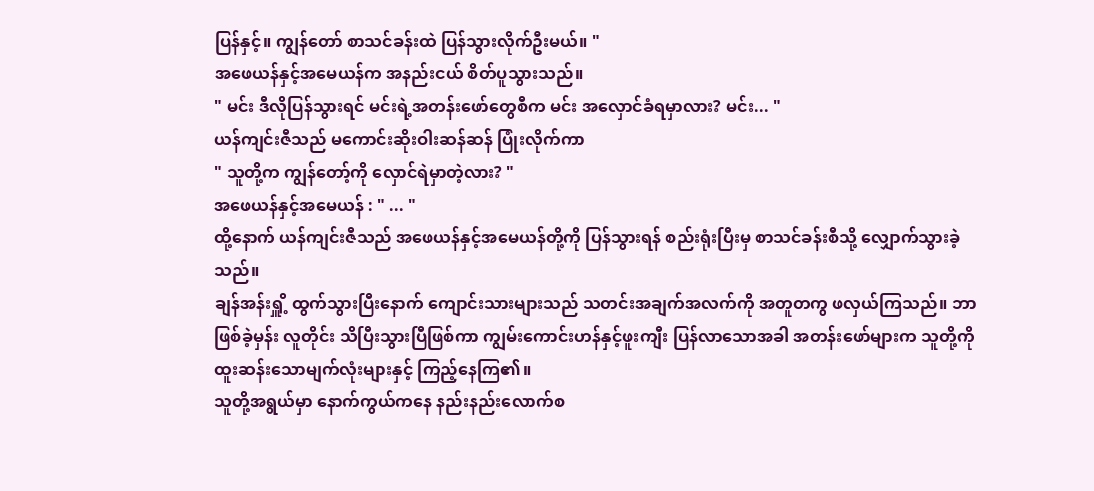ပြန်နှင့်။ ကျွန်တော် စာသင်ခန်းထဲ ပြန်သွားလိုက်ဦးမယ်။ "
အဖေယန်နှင့်အမေယန်က အနည်းငယ် စိတ်ပူသွားသည်။
" မင်း ဒီလိုပြန်သွားရင် မင်းရဲ့အတန်းဖော်တွေစီက မင်း အလှောင်ခံရမှာလား? မင်း... "
ယန်ကျင်းဇီသည် မကောင်းဆိုးဝါးဆန်ဆန် ပြုံးလိုက်ကာ
" သူတို့က ကျွန်တော့်ကို လှောင်ရဲမှာတဲ့လား? "
အဖေယန်နှင့်အမေယန် : " ... "
ထို့နောက် ယန်ကျင်းဇီသည် အဖေယန်နှင့်အမေယန်တို့ကို ပြန်သွားရန် စည်းရုံးပြီးမှ စာသင်ခန်းစီသို့ လျှောက်သွားခဲ့သည်။
ချန်အန်းရှိူ့ ထွက်သွားပြီးနောက် ကျောင်းသားများသည် သတင်းအချက်အလက်ကို အတူတကွ ဖလှယ်ကြသည်။ ဘာဖြစ်ခဲ့မှန်း လူတိုင်း သိပြီးသွားပြီဖြစ်ကာ ကျွမ်းကောင်းဟန်နှင့်ဖူးကျီး ပြန်လာသောအခါ အတန်းဖော်များက သူတို့ကို ထူးဆန်းသောမျက်လုံးများနှင့် ကြည့်နေကြ၏။
သူတို့အရွယ်မှာ နောက်ကွယ်ကနေ နည်းနည်းလောက်စ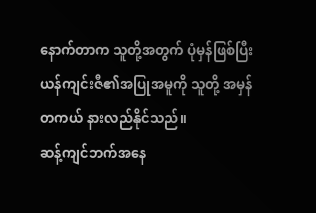နောက်တာက သူတို့အတွက် ပုံမှန်ဖြစ်ပြီး ယန်ကျင်းဇီ၏အပြုအမူကို သူတို့ အမှန်တကယ် နားလည်နိုင်သည်။
ဆန့်ကျင်ဘက်အနေ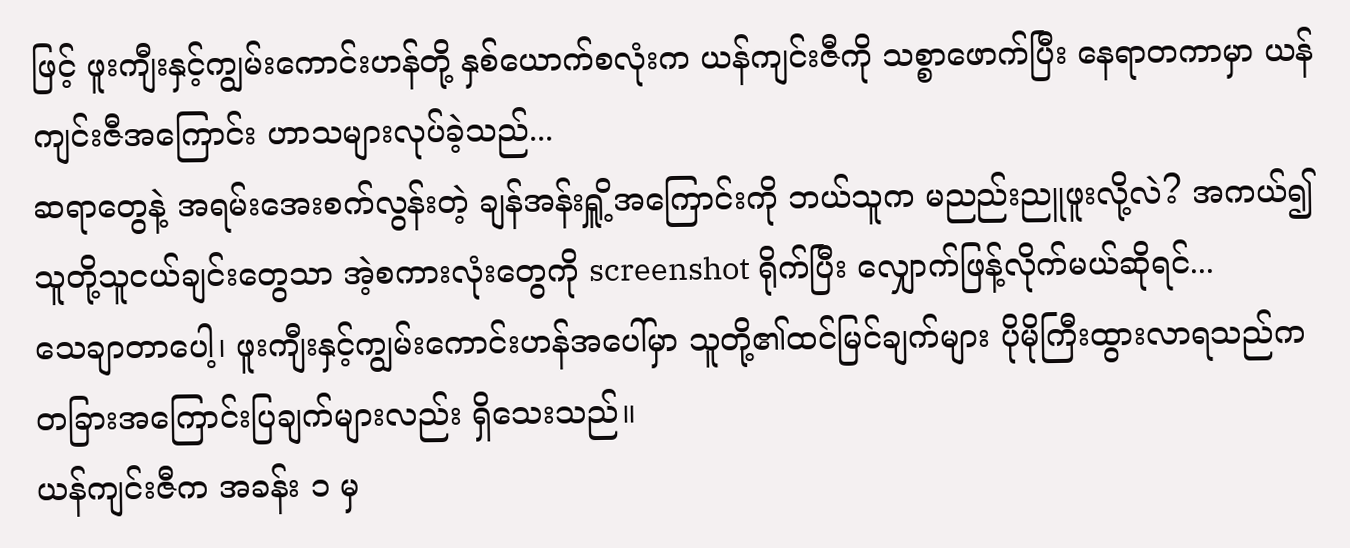ဖြင့် ဖူးကျီးနှင့်ကျွမ်းကောင်းဟန်တို့ နှစ်ယောက်စလုံးက ယန်ကျင်းဇီကို သစ္စာဖောက်ပြီး နေရာတကာမှာ ယန်ကျင်းဇီအကြောင်း ဟာသများလုပ်ခဲ့သည်...
ဆရာတွေနဲ့ အရမ်းအေးစက်လွန်းတဲ့ ချန်အန်းရှိူ့အကြောင်းကို ဘယ်သူက မညည်းညူဖူးလို့လဲ? အကယ်၍ သူတို့သူငယ်ချင်းတွေသာ အဲ့စကားလုံးတွေကို screenshot ရိုက်ပြီး လျှောက်ဖြန့်လိုက်မယ်ဆိုရင်...
သေချာတာပေါ့၊ ဖူးကျီးနှင့်ကျွမ်းကောင်းဟန်အပေါ်မှာ သူတို့၏ထင်မြင်ချက်များ ပိုမိုကြီးထွားလာရသည်က တခြားအကြောင်းပြချက်များလည်း ရှိသေးသည်။
ယန်ကျင်းဇီက အခန်း ၁ မှ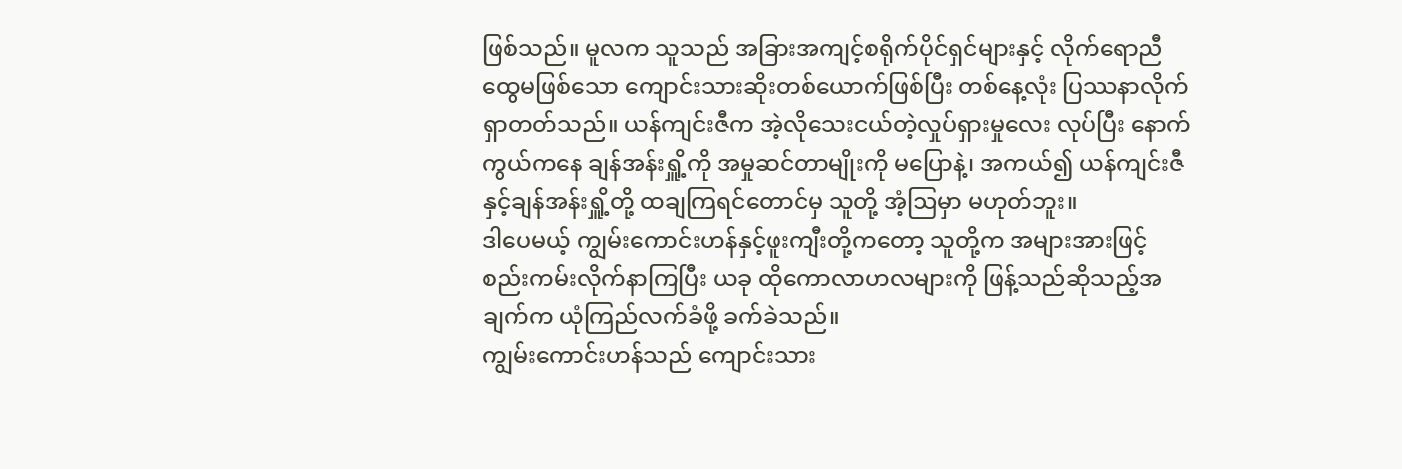ဖြစ်သည်။ မူလက သူသည် အခြားအကျင့်စရိုက်ပိုင်ရှင်များနှင့် လိုက်ရောညီထွေမဖြစ်သော ကျောင်းသားဆိုးတစ်ယောက်ဖြစ်ပြီး တစ်နေ့လုံး ပြဿနာလိုက်ရှာတတ်သည်။ ယန်ကျင်းဇီက အဲ့လိုသေးငယ်တဲ့လှုပ်ရှားမှုလေး လုပ်ပြီး နောက်ကွယ်ကနေ ချန်အန်းရှိူ့ကို အမှုဆင်တာမျိုးကို မပြောနဲ့၊ အကယ်၍ ယန်ကျင်းဇီနှင့်ချန်အန်းရှိူ့တို့ ထချကြရင်တောင်မှ သူတို့ အံ့ဩမှာ မဟုတ်ဘူး။
ဒါပေမယ့် ကျွမ်းကောင်းဟန်နှင့်ဖူးကျီးတို့ကတော့ သူတို့က အများအားဖြင့် စည်းကမ်းလိုက်နာကြပြီး ယခု ထိုကောလာဟလများကို ဖြန့်သည်ဆိုသည့်အချက်က ယုံကြည်လက်ခံဖို့ ခက်ခဲသည်။
ကျွမ်းကောင်းဟန်သည် ကျောင်းသား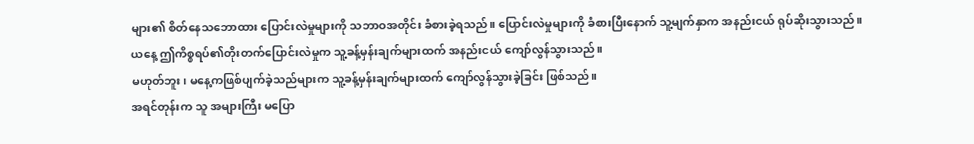များ၏ စိတ်နေသဘောထား ပြောင်းလဲမှုများကို သဘာဝအတိုင်း ခံစားခဲ့ရသည်။ ပြောင်းလဲမှုများကို ခံစားပြီးနောက် သူ့မျက်နှာက အနည်းငယ် ရုပ်ဆိုးသွားသည်။
ယနေ့ ဤကိစ္စရပ်၏တိုးတက်ပြောင်းလဲမှုက သူ့ခန့်မှန်းချက်များထက် အနည်းငယ် ကျော်လွန်သွားသည်။
မဟုတ်ဘူး၊ မနေ့ကဖြစ်ပျက်ခဲ့သည်များက သူ့ခန့်မှန်းချက်များထက် ကျော်လွန်သွားခဲ့ခြင်း ဖြစ်သည်။
အရင်တုန်းက သူ အများကြီး မပြော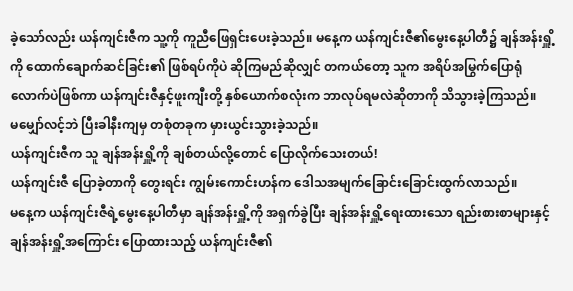ခဲ့သော်လည်း ယန်ကျင်းဇီက သူ့ကို ကူညီဖြေရှင်းပေးခဲ့သည်။ မနေ့က ယန်ကျင်းဇီ၏မွေးနေ့ပါတီ၌ ချန်အန်းရှိူ့ကို ထောက်ချောက်ဆင်ခြင်း၏ ဖြစ်ရပ်ကိုပဲ ဆိုကြမည်ဆိုလျှင် တကယ်တော့ သူက အရိပ်အမြွက်ပြောရုံလောက်ပဲဖြစ်ကာ ယန်ကျင်းဇီနှင့်ဖူးကျီးတို့ နှစ်ယောက်စလုံးက ဘာလုပ်ရမလဲဆိုတာကို သိသွားခဲ့ကြသည်။
မမျှော်လင့်ဘဲ ပြီးခါနီးကျမှ တစုံတခုက မှားယွင်းသွားခဲ့သည်။
ယန်ကျင်းဇီက သူ ချန်အန်းရှိူ့ကို ချစ်တယ်လို့တောင် ပြောလိုက်သေးတယ်!
ယန်ကျင်းဇီ ပြောခဲ့တာကို တွေးရင်း ကျွမ်းကောင်းဟန်က ဒေါသအမျက်ခြောင်းခြောင်းထွက်လာသည်။
မနေ့က ယန်ကျင်းဇီရဲ့မွေးနေ့ပါတီမှာ ချန်အန်းရှိူ့ကို အရှက်ခွဲပြီး ချန်အန်းရှိူ့ရေးထားသော ရည်းစားစာများနှင့် ချန်အန်းရှိူ့အကြောင်း ပြောထားသည့် ယန်ကျင်းဇီ၏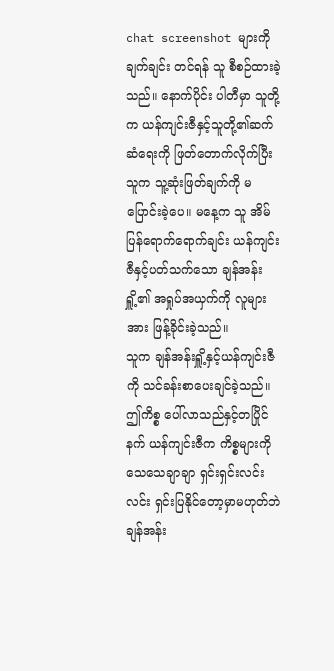chat screenshot များကို ချက်ချင်း တင်ရန် သူ စီစဉ်ထားခဲ့သည်။ နောက်ပိုင်း ပါတီမှာ သူတို့က ယန်ကျင်းဇီနှင့်သူတို့၏ဆက်ဆံရေးကို ဖြတ်တောက်လိုက်ပြီး သူက သူ့ဆုံးဖြတ်ချက်ကို မပြောင်းခဲ့ပေ။ မနေ့က သူ အိမ်ပြန်ရောက်ရောက်ချင်း ယန်ကျင်းဇီနှင့်ပတ်သက်သော ချန်အန်းရှိူ့၏ အရှုပ်အယှက်ကို လူများအား ဖြန့်ခိုင်းခဲ့သည်။
သူက ချန်အန်းရှိူ့နှင့်ယန်ကျင်းဇီကို သင်ခန်းစာပေးချင်ခဲ့သည်။ ဤကိစ္စ ပေါ်လာသည်နှင့်တပြိုင်နက် ယန်ကျင်းဇီက ကိစ္စများကို သေသေချာချာ ရှင်းရှင်းလင်းလင်း ရှင်းပြနိုင်တော့မှာမဟုတ်ဘဲ ချန်အန်း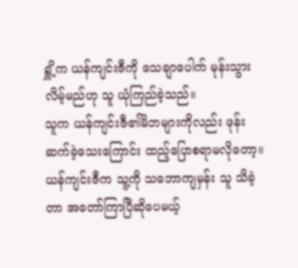ရှိူ့က ယန်ကျင်းဇီကို သေချာပေါက် မုန်းသွားလိမ့်မည်ဟု သူ ယုံကြည်ခဲ့သည်။
သူက ယန်ကျင်းဇီ၏မိဘများကိုလည်း ဖုန်းဆက်ခဲ့သေးကြောင်း ထည့်ပြောစရာမလိုတော့။
ယန်ကျင်းဇီက သူ့ကို သဘောကျမှန်း သူ သိခဲ့တာ အတော်ကြာပြီဆိုပေမယ့်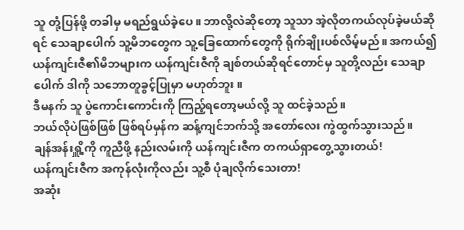သူ တုံ့ပြန်ဖို့ တခါမှ မရည်ရွယ်ခဲ့ပေ။ ဘာလို့လဲဆိုတော့ သူသာ အဲ့လိုတကယ်လုပ်ခဲ့မယ်ဆိုရင် သေချာပေါက် သူ့မိဘတွေက သူ့ခြေထောက်တွေကို ရိုက်ချိုးပစ်လိမ့်မည်။ အကယ်၍ ယန်ကျင်းဇီ၏မိဘများက ယန်ကျင်းဇီကို ချစ်တယ်ဆိုရင်တောင်မှ သူတို့လည်း သေချာပေါက် ဒါကို သဘောတူခွင့်ပြုမှာ မဟုတ်ဘူး။
ဒီမနက် သူ ပွဲကောင်းကောင်းကို ကြည့်ရတော့မယ်လို့ သူ ထင်ခဲ့သည်။
ဘယ်လိုပဲဖြစ်ဖြစ် ဖြစ်ရပ်မှန်က ဆန့်ကျင်ဘက်သို့ အတော်လေး ကွဲထွက်သွားသည်။
ချန်အန်းရှိူ့ကို ကူညီဖို့ နည်းလမ်းကို ယန်ကျင်းဇီက တကယ်ရှာတွေ့သွားတယ်!
ယန်ကျင်းဇီက အကုန်လုံးကိုလည်း သူ့စီ ပုံချလိုက်သေးတာ!
အဆုံး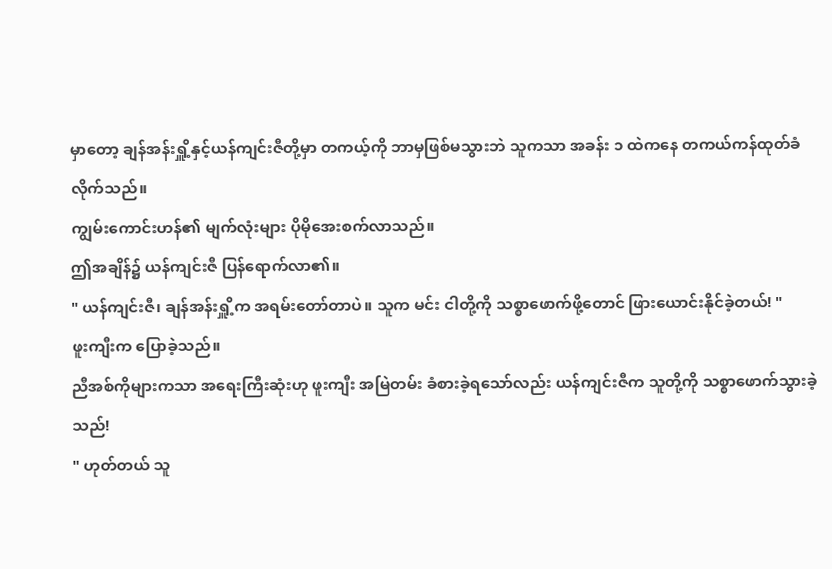မှာတော့ ချန်အန်းရှိူ့နှင့်ယန်ကျင်းဇီတို့မှာ တကယ့်ကို ဘာမှဖြစ်မသွားဘဲ သူကသာ အခန်း ၁ ထဲကနေ တကယ်ကန်ထုတ်ခံလိုက်သည်။
ကျွမ်းကောင်းဟန်၏ မျက်လုံးများ ပိုမိုအေးစက်လာသည်။
ဤအချိန်၌ ယန်ကျင်းဇီ ပြန်ရောက်လာ၏။
" ယန်ကျင်းဇီ၊ ချန်အန်းရှိူ့က အရမ်းတော်တာပဲ။ သူက မင်း ငါတို့ကို သစ္စာဖောက်ဖို့တောင် ဖြားယောင်းနိုင်ခဲ့တယ်! "
ဖူးကျီးက ပြောခဲ့သည်။
ညီအစ်ကိုများကသာ အရေးကြီးဆုံးဟု ဖူးကျီး အမြဲတမ်း ခံစားခဲ့ရသော်လည်း ယန်ကျင်းဇီက သူတို့ကို သစ္စာဖောက်သွားခဲ့သည်!
" ဟုတ်တယ် သူ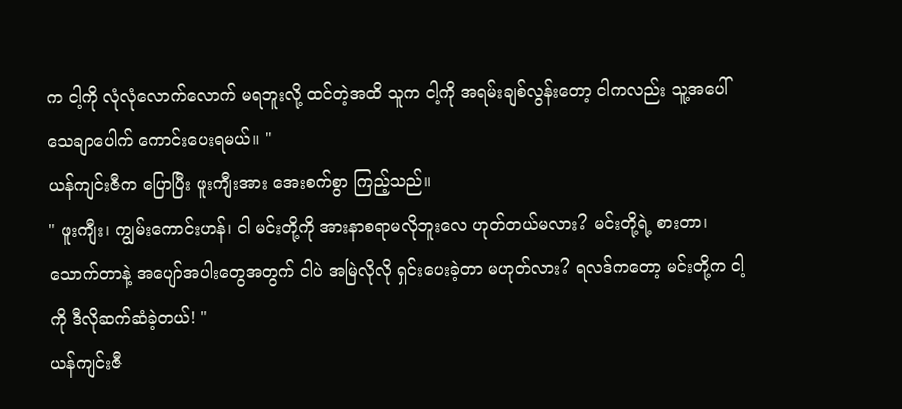က ငါ့ကို လုံလုံလောက်လောက် မရဘူးလို့ ထင်တဲ့အထိ သူက ငါ့ကို အရမ်းချစ်လွန်းတော့ ငါကလည်း သူ့အပေါ် သေချာပေါက် ကောင်းပေးရမယ်။ "
ယန်ကျင်းဇီက ပြောပြီး ဖူးကျီးအား အေးစက်စွာ ကြည့်သည်။
" ဖူးကျီး၊ ကျွမ်းကောင်းဟန်၊ ငါ မင်းတို့ကို အားနာစရာမလိုဘူးလေ ဟုတ်တယ်မလား? မင်းတို့ရဲ့ စားတာ၊သောက်တာနဲ့ အပျော်အပါးတွေအတွက် ငါပဲ အမြဲလိုလို ရှင်းပေးခဲ့တာ မဟုတ်လား? ရလဒ်ကတော့ မင်းတို့က ငါ့ကို ဒီလိုဆက်ဆံခဲ့တယ်! "
ယန်ကျင်းဇီ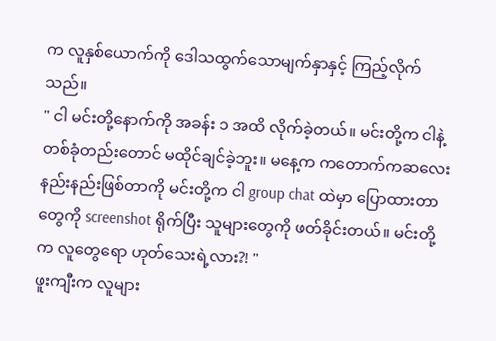က လူနှစ်ယောက်ကို ဒေါသထွက်သောမျက်နှာနှင့် ကြည့်လိုက်သည်။
" ငါ မင်းတို့နောက်ကို အခန်း ၁ အထိ လိုက်ခဲ့တယ်။ မင်းတို့က ငါနဲ့ တစ်ခုံတည်းတောင် မထိုင်ချင်ခဲ့ဘူး။ မနေ့က ကတောက်ကဆလေး နည်းနည်းဖြစ်တာကို မင်းတို့က ငါ group chat ထဲမှာ ပြောထားတာတွေကို screenshot ရိုက်ပြီး သူများတွေကို ဖတ်ခိုင်းတယ်။ မင်းတို့က လူတွေရော ဟုတ်သေးရဲ့လား?! "
ဖူးကျီးက လူများ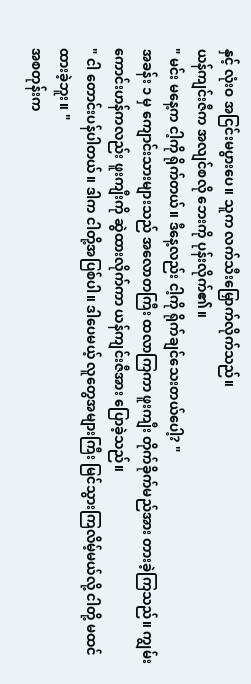နှင့် လုံးဝ အငြင်းမပွားပေ။ သူက လက်သီးမြှောက်လိုက်သည်။
ယန်ကျင်းဇီက အလျင်စလို ဘေးကို ပုန်းလိုက်၏။
" မင်း မနေ့က ငါ့ကို ရိုက်တယ်။ ဒီနေ့လည်း ငါ့ကို ရိုက်ချင်သေးတယ်ပေါ့? "
အခန်း ၁ မှ ကျောင်းသားများသည် အလောတကြီး ထလာကြကာ ဖူးကျီး တိုက်ခိုက်မည်အား တားခဲ့ကြသည်။ ကျွမ်းကောင်းဟန်ကလည်း ဖူးကျီးကို ဆွဲထားလိုက်ကာ ယန်ကျင်းဇီအား ပြောခဲ့သည်။
" ငါ တောင်းပန်ပါတယ်။ ဒါက ငါတို့အပြစ်ပါ။ ဒါပေမယ့် လူတွေအများကြီး မြင်သွားကြလိမ့်မယ်လို့ ငါတို့ မထင်ထားခဲ့ဘူး။ "
အစတုန်းက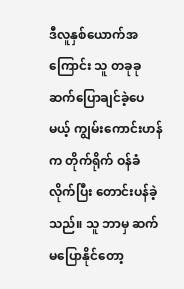ဒီလူနှစ်ယောက်အကြောင်း သူ တခုခုဆက်ပြောချင်ခဲ့ပေမယ့် ကျွမ်းကောင်းဟန်က တိုက်ရိုက် ဝန်ခံလိုက်ပြီး တောင်းပန်ခဲ့သည်။ သူ ဘာမှ ဆက်မပြောနိုင်တော့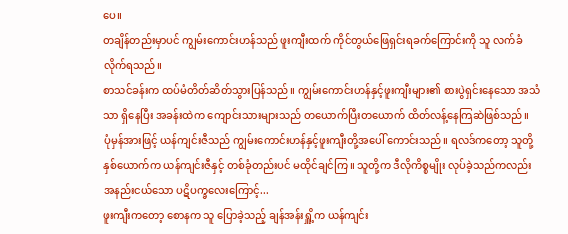ပေ။
တချိန်တည်းမှာပင် ကျွမ်းကောင်းဟန်သည် ဖူးကျီးထက် ကိုင်တွယ်ဖြေရှင်းရခက်ကြောင်းကို သူ လက်ခံလိုက်ရသည်။
စာသင်ခန်းက ထပ်မံတိတ်ဆိတ်သွားပြန်သည်။ ကျွမ်းကောင်းဟန်နှင့်ဖူးကျီးများ၏ စားပွဲရှင်းနေသော အသံသာ ရှိနေပြီး အခန်းထဲက ကျောင်းသားများသည် တယောက်ပြီးတယောက် ထိတ်လန့်နေကြဆဲဖြစ်သည်။
ပုံမှန်အားဖြင့် ယန်ကျင်းဇီသည် ကျွမ်းကောင်းဟန်နှင့်ဖူးကျီးတို့အပေါ် ကောင်းသည်။ ရလဒ်ကတော့ သူတို့နှစ်ယောက်က ယန်ကျင်းဇီနှင့် တစ်ခုံတည်းပင် မထိုင်ချင်ကြ။ သူတို့က ဒီလိုကိစ္စမျိုး လုပ်ခဲ့သည်ကလည်း အနည်းငယ်သော ပဋိပက္ခလေးကြောင့်...
ဖူးကျီးကတော့ စောနက သူ ပြောခဲ့သည့် ချန်အန်းရှိူ့က ယန်ကျင်း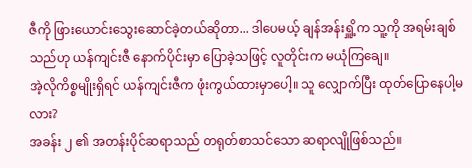ဇီကို ဖြားယောင်းသွေးဆောင်ခဲ့တယ်ဆိုတာ... ဒါပေမယ့် ချန်အန်းရှိူ့က သူ့ကို အရမ်းချစ်သည်ဟု ယန်ကျင်းဇီ နောက်ပိုင်းမှာ ပြောခဲ့သဖြင့် လူတိုင်းက မယုံကြချေ။
အဲ့လိုကိစ္စမျိုးရှိရင် ယန်ကျင်းဇီက ဖုံးကွယ်ထားမှာပေါ့။ သူ လျှောက်ပြီး ထုတ်ပြောနေပါ့မလား?
အခန်း ၂ ၏ အတန်းပိုင်ဆရာသည် တရုတ်စာသင်သော ဆရာလျိုဖြစ်သည်။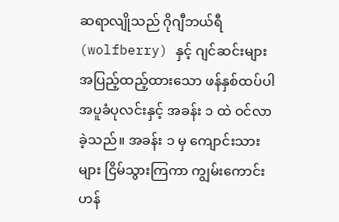ဆရာလျိုသည် ဂိုဂျီဘယ်ရီ (wolfberry) နှင့် ဂျင်ဆင်းများ အပြည့်ထည့်ထားသော ဖန်နှစ်ထပ်ပါ အပူခံပုလင်းနှင့် အခန်း ၁ ထဲ ဝင်လာခဲ့သည်။ အခန်း ၁ မှ ကျောင်းသားများ ငြိမ်သွားကြကာ ကျွမ်းကောင်းဟန်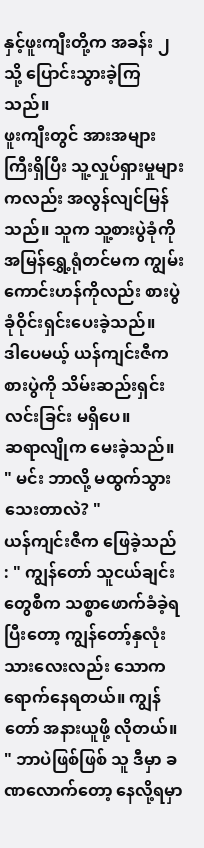နှင့်ဖူးကျီးတို့က အခန်း ၂ သို့ ပြောင်းသွားခဲ့ကြသည်။
ဖူးကျီးတွင် အားအများကြီးရှိပြီး သူ့လှုပ်ရှားမှုများကလည်း အလွန်လျင်မြန်သည်။ သူက သူ့စားပွဲခုံကို အမြန်ရွှေ့ရုံတင်မက ကျွမ်းကောင်းဟန်ကိုလည်း စားပွဲခုံဝိုင်းရှင်းပေးခဲ့သည်။
ဒါပေမယ့် ယန်ကျင်းဇီက စားပွဲကို သိမ်းဆည်းရှင်းလင်းခြင်း မရှိပေ။
ဆရာလျိုက မေးခဲ့သည်။
" မင်း ဘာလို့ မထွက်သွားသေးတာလဲ? "
ယန်ကျင်းဇီက ဖြေခဲ့သည် : " ကျွန်တော် သူငယ်ချင်းတွေစီက သစ္စာဖောက်ခံခဲ့ရပြီးတော့ ကျွန်တော့်နှလုံးသားလေးလည်း သောကရောက်နေရတယ်။ ကျွန်တော် အနားယူဖို့ လိုတယ်။ " ဘာပဲဖြစ်ဖြစ် သူ ဒီမှာ ခဏလောက်တော့ နေလို့ရမှာ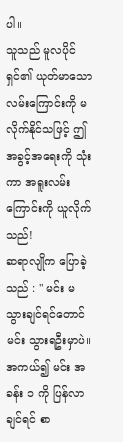ပါ။
သူသည် မူလပိုင်ရှင်၏ ယုတ်မာသောလမ်းကြောင်းကို မလိုက်နိုင်သဖြင့် ဤအခွင့်အရေးကို သုံးကာ အရူးလမ်းကြောင်းကို ယူလိုက်သည်!
ဆရာလျိုက ပြောခဲ့သည် : " မင်း မသွားချင်ရင်တောင် မင်း သွားရဦးမှာပဲ။ အကယ်၍ မင်း အခန်း ၁ ကို ပြန်လာချင်ရင် စာ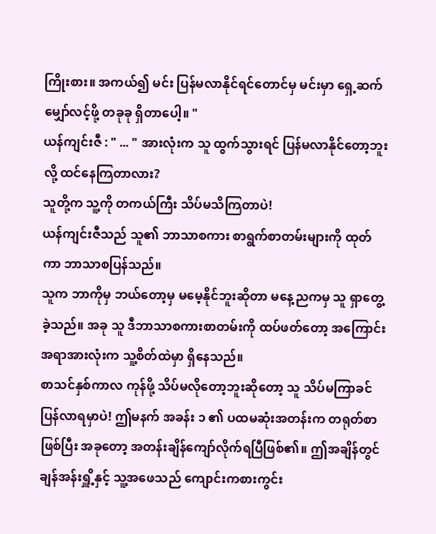ကြိုးစား။ အကယ်၍ မင်း ပြန်မလာနိုင်ရင်တောင်မှ မင်းမှာ ရှေ့ဆက်မျှော်လင့်ဖို့ တခုခု ရှိတာပေါ့။ "
ယန်ကျင်းဇီ : " ... " အားလုံးက သူ ထွက်သွားရင် ပြန်မလာနိုင်တော့ဘူးလို့ ထင်နေကြတာလား?
သူတို့က သူ့ကို တကယ်ကြီး သိပ်မသိကြတာပဲ!
ယန်ကျင်းဇီသည် သူ၏ ဘာသာစကား စာရွက်စာတမ်းများကို ထုတ်ကာ ဘာသာစပြန်သည်။
သူက ဘာကိုမှ ဘယ်တော့မှ မမေ့နိုင်ဘူးဆိုတာ မနေ့ညကမှ သူ ရှာတွေ့ခဲ့သည်။ အခု သူ ဒီဘာသာစကားစာတမ်းကို ထပ်ဖတ်တော့ အကြောင်းအရာအားလုံးက သူ့စိတ်ထဲမှာ ရှိနေသည်။
စာသင်နှစ်ကာလ ကုန်ဖို့ သိပ်မလိုတော့ဘူးဆိုတော့ သူ သိပ်မကြာခင် ပြန်လာရမှာပဲ! ဤမနက် အခန်း ၁ ၏ ပထမဆုံးအတန်းက တရုတ်စာဖြစ်ပြီး အခုတော့ အတန်းချိန်ကျော်လိုက်ရပြီဖြစ်၏။ ဤအချိန်တွင် ချန်အန်းရှိူ့နှင့် သူ့အဖေသည် ကျောင်းကစားကွင်း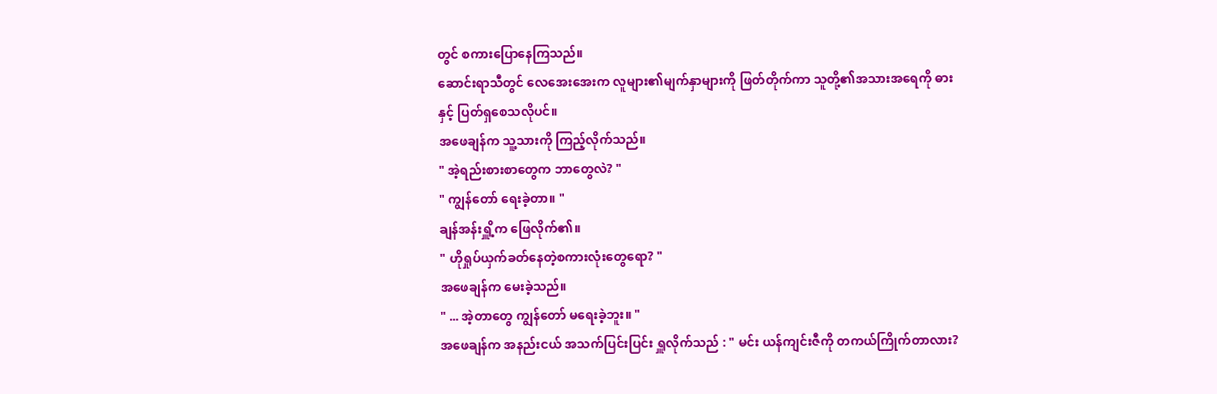တွင် စကားပြောနေကြသည်။
ဆောင်းရာသီတွင် လေအေးအေးက လူများ၏မျက်နှာများကို ဖြတ်တိုက်ကာ သူတို့၏အသားအရေကို ဓားနှင့် ပြတ်ရှစေသလိုပင်။
အဖေချန်က သူ့သားကို ကြည့်လိုက်သည်။
" အဲ့ရည်းစားစာတွေက ဘာတွေလဲ? "
" ကျွန်တော် ရေးခဲ့တာ။ "
ချန်အန်းရှိူ့က ဖြေလိုက်၏။
" ဟိုရှုပ်ယှက်ခတ်နေတဲ့စကားလုံးတွေရော? "
အဖေချန်က မေးခဲ့သည်။
" ... အဲ့တာတွေ ကျွန်တော် မရေးခဲ့ဘူး။ "
အဖေချန်က အနည်းငယ် အသက်ပြင်းပြင်း ရှူလိုက်သည် : " မင်း ယန်ကျင်းဇီကို တကယ်ကြိုက်တာလား?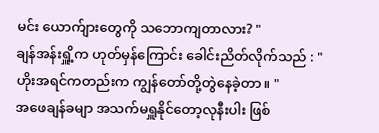မင်း ယောက်ျားတွေကို သဘောကျတာလား? "
ချန်အန်းရှိူ့က ဟုတ်မှန်ကြောင်း ခေါင်းညိတ်လိုက်သည် : " ဟိုးအရင်ကတည်းက ကျွန်တော်တို့တွဲနေခဲ့တာ။ "
အဖေချန်ခမျာ အသက်မရှူနိုင်တော့လုနီးပါး ဖြစ်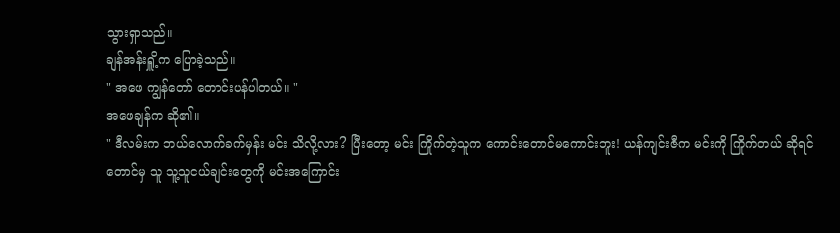သွားရှာသည်။
ချန်အန်းရှိူ့က ပြောခဲ့သည်။
" အဖေ ကျွန်တော် တောင်းပန်ပါတယ်။ "
အဖေချန်က ဆို၏။
" ဒီလမ်းက ဘယ်လောက်ခက်မှန်း မင်း သိလို့လား? ပြီးတော့ မင်း ကြိုက်တဲ့သူက ကောင်းတောင်မကောင်းဘူး! ယန်ကျင်းဇီက မင်းကို ကြိုက်တယ် ဆိုရင်တောင်မှ သူ သူ့သူငယ်ချင်းတွေကို မင်းအကြောင်း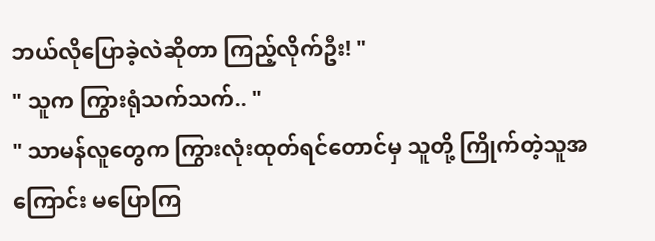ဘယ်လိုပြောခဲ့လဲဆိုတာ ကြည့်လိုက်ဦး! "
" သူက ကြွားရုံသက်သက်.. "
" သာမန်လူတွေက ကြွားလုံးထုတ်ရင်တောင်မှ သူတို့ ကြိုက်တဲ့သူအကြောင်း မပြောကြ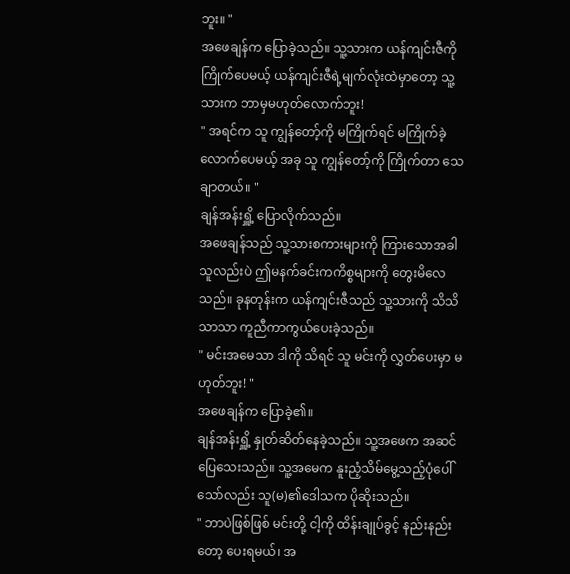ဘူး။ "
အဖေချန်က ပြောခဲ့သည်။ သူ့သားက ယန်ကျင်းဇီကို ကြိုက်ပေမယ့် ယန်ကျင်းဇီရဲ့မျက်လုံးထဲမှာတော့ သူ့သားက ဘာမှမဟုတ်လောက်ဘူး!
" အရင်က သူ ကျွန်တော့်ကို မကြိုက်ရင် မကြိုက်ခဲ့လောက်ပေမယ့် အခု သူ ကျွန်တော့်ကို ကြိုက်တာ သေချာတယ်။ "
ချန်အန်းရှိူ့ ပြောလိုက်သည်။
အဖေချန်သည် သူ့သားစကားများကို ကြားသောအခါ သူလည်းပဲ ဤမနက်ခင်းကကိစ္စများကို တွေးမိလေသည်။ ခုနတုန်းက ယန်ကျင်းဇီသည် သူ့သားကို သိသိသာသာ ကူညီကာကွယ်ပေးခဲ့သည်။
" မင်းအမေသာ ဒါကို သိရင် သူ မင်းကို လွှတ်ပေးမှာ မဟုတ်ဘူး! "
အဖေချန်က ပြောခဲ့၏။
ချန်အန်းရှိူ့ နှုတ်ဆိတ်နေခဲ့သည်။ သူ့အဖေက အဆင်ပြေသေးသည်။ သူ့အမေက နူးညံ့သိမ်မွေ့သည့်ပုံပေါ်သော်လည်း သူ(မ)၏ဒေါသက ပိုဆိုးသည်။
" ဘာပဲဖြစ်ဖြစ် မင်းတို့ ငါ့ကို ထိန်းချုပ်ခွင့် နည်းနည်းတော့ ပေးရမယ်၊ အ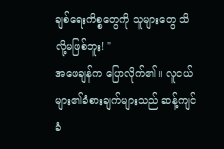ချစ်ရေးကိစ္စတွေကို သူများတွေ သိလို့မဖြစ်ဘူး! "
အဖေချန်က ပြောလိုက်၏။ လူငယ်များ၏ခံစားချက်များသည် ဆန့်ကျင်ခံ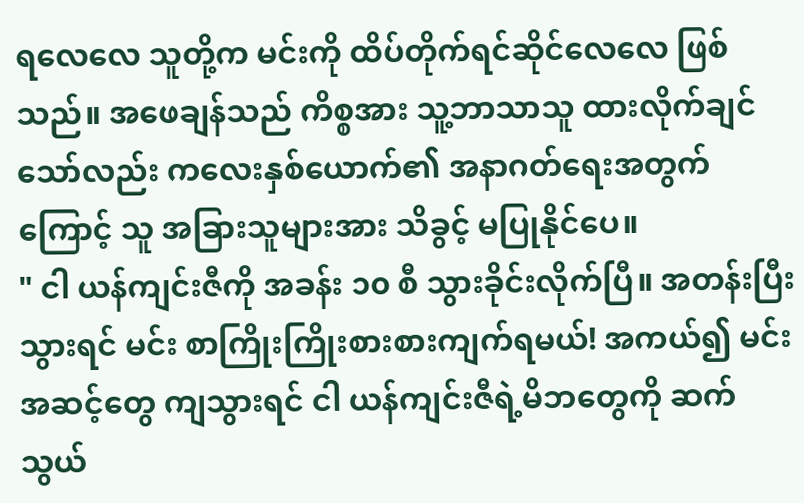ရလေလေ သူတို့က မင်းကို ထိပ်တိုက်ရင်ဆိုင်လေလေ ဖြစ်သည်။ အဖေချန်သည် ကိစ္စအား သူ့ဘာသာသူ ထားလိုက်ချင်သော်လည်း ကလေးနှစ်ယောက်၏ အနာဂတ်ရေးအတွက်ကြောင့် သူ အခြားသူများအား သိခွင့် မပြုနိုင်ပေ။
" ငါ ယန်ကျင်းဇီကို အခန်း ၁၀ စီ သွားခိုင်းလိုက်ပြီ။ အတန်းပြီးသွားရင် မင်း စာကြိုးကြိုးစားစားကျက်ရမယ်! အကယ်၍ မင်းအဆင့်တွေ ကျသွားရင် ငါ ယန်ကျင်းဇီရဲ့မိဘတွေကို ဆက်သွယ်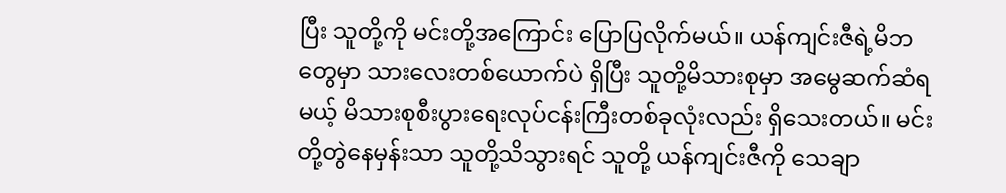ပြီး သူတို့ကို မင်းတို့အကြောင်း ပြောပြလိုက်မယ်။ ယန်ကျင်းဇီရဲ့မိဘတွေမှာ သားလေးတစ်ယောက်ပဲ ရှိပြီး သူတို့မိသားစုမှာ အမွေဆက်ဆံရမယ့် မိသားစုစီးပွားရေးလုပ်ငန်းကြီးတစ်ခုလုံးလည်း ရှိသေးတယ်။ မင်းတို့တွဲနေမှန်းသာ သူတို့သိသွားရင် သူတို့ ယန်ကျင်းဇီကို သေချာ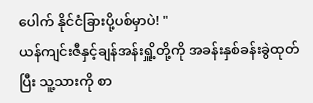ပေါက် နိုင်ငံခြားပို့ပစ်မှာပဲ! "
ယန်ကျင်းဇီနှင့်ချန်အန်းရှိူ့တို့ကို အခန်းနှစ်ခန်းခွဲထုတ်ပြီး သူ့သားကို စာ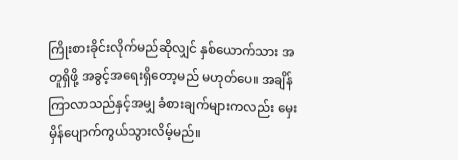ကြိုးစားခိုင်းလိုက်မည်ဆိုလျှင် နှစ်ယောက်သား အတူရှိဖို့ အခွင့်အရေးရှိတော့မည် မဟုတ်ပေ။ အချိန်ကြာလာသည်နှင့်အမျှ ခံစားချက်များကလည်း မှေးမှိန်ပျောက်ကွယ်သွားလိမ့်မည်။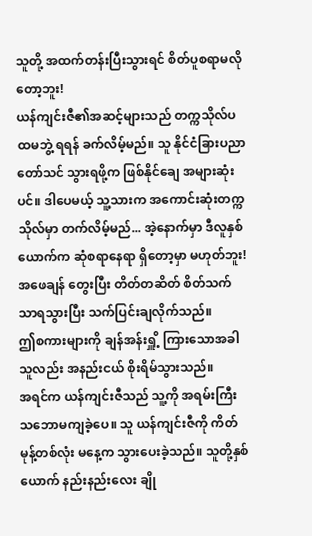သူတို့ အထက်တန်းပြီးသွားရင် စိတ်ပူစရာမလိုတော့ဘူး!
ယန်ကျင်းဇီ၏အဆင့်များသည် တက္ကသိုလ်ပထမဘွဲ့ ရရန် ခက်လိမ့်မည်။ သူ နိုင်ငံခြားပညာတော်သင် သွားရဖို့က ဖြစ်နိုင်ချေ အများဆုံးပင်။ ဒါပေမယ့် သူ့သားက အကောင်းဆုံးတက္ကသိုလ်မှာ တက်လိမ့်မည်... အဲ့နောက်မှာ ဒီလူနှစ်ယောက်က ဆုံစရာနေရာ ရှိတော့မှာ မဟုတ်ဘူး!
အဖေချန် တွေးပြီး တိတ်တဆိတ် စိတ်သက်သာရသွားပြီး သက်ပြင်းချလိုက်သည်။
ဤစကားများကို ချန်အန်းရှိူ့ ကြားသောအခါ သူလည်း အနည်းငယ် စိုးရိမ်သွားသည်။
အရင်က ယန်ကျင်းဇီသည် သူ့ကို အရမ်းကြီး သဘောမကျခဲ့ပေ။ သူ ယန်ကျင်းဇီကို ကိတ်မုန့်တစ်လုံး မနေ့က သွားပေးခဲ့သည်။ သူတို့နှစ်ယောက် နည်းနည်းလေး ချို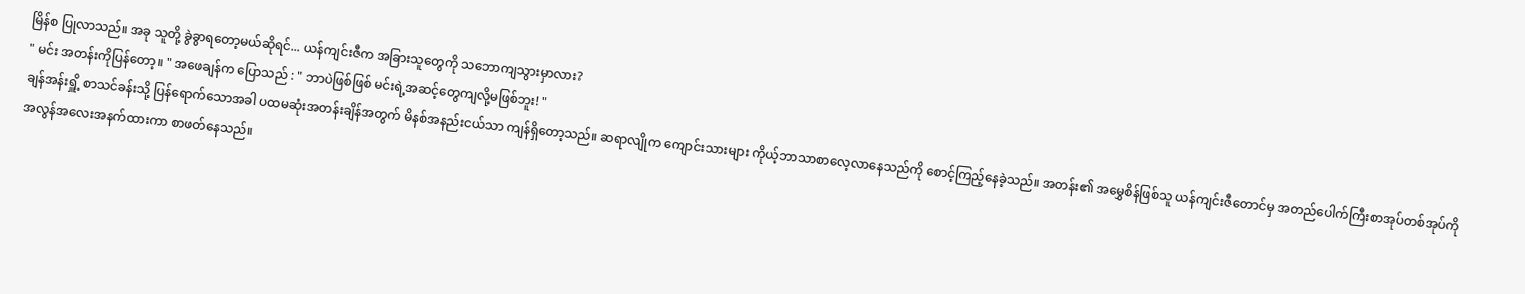မြိန်စ ပြုလာသည်။ အခု သူတို့ ခွဲခွာရတော့မယ်ဆိုရင်... ယန်ကျင်းဇီက အခြားသူတွေကို သဘောကျသွားမှာလား?
" မင်း အတန်းကိုပြန်တော့။ " အဖေချန်က ပြောသည် : " ဘာပဲဖြစ်ဖြစ် မင်းရဲ့အဆင့်တွေကျလို့မဖြစ်ဘူး! "
ချန်အန်းရှိူ့ စာသင်ခန်းသို့ ပြန်ရောက်သောအခါ ပထမဆုံးအတန်းချိန်အတွက် မိနစ်အနည်းငယ်သာ ကျန်ရှိတော့သည်။ ဆရာလျိုက ကျောင်းသားများ ကိုယ့်ဘာသာစာလေ့လာနေသည်ကို စောင့်ကြည့်နေခဲ့သည်။ အတန်း၏ အမွှေစိန်ဖြစ်သူ ယန်ကျင်းဇီတောင်မှ အတည်ပေါက်ကြီးစာအုပ်တစ်အုပ်ကို အလွန်အလေးအနက်ထားကာ စာဖတ်နေသည်။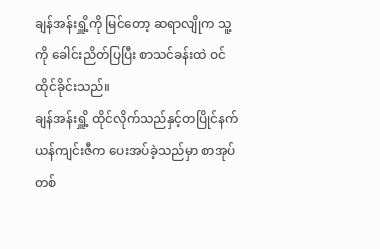ချန်အန်းရှိူ့ကို မြင်တော့ ဆရာလျိုက သူ့ကို ခေါင်းညိတ်ပြပြီး စာသင်ခန်းထဲ ဝင်ထိုင်ခိုင်းသည်။
ချန်အန်းရှိူ့ ထိုင်လိုက်သည်နှင့်တပြိုင်နက် ယန်ကျင်းဇီက ပေးအပ်ခဲ့သည်မှာ စာအုပ်တစ်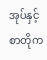အုပ်နှင့် စာတိုက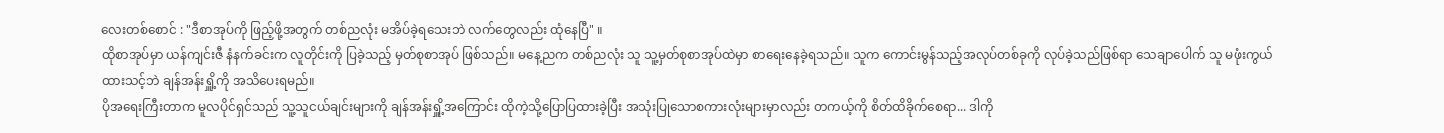လေးတစ်စောင် : "ဒီစာအုပ်ကို ဖြည့်ဖို့အတွက် တစ်ညလုံး မအိပ်ခဲ့ရသေးဘဲ လက်တွေလည်း ထုံနေပြီ" ။
ထိုစာအုပ်မှာ ယန်ကျင်းဇီ နံနက်ခင်းက လူတိုင်းကို ပြခဲ့သည့် မှတ်စုစာအုပ် ဖြစ်သည်။ မနေ့ညက တစ်ညလုံး သူ သူ့မှတ်စုစာအုပ်ထဲမှာ စာရေးနေခဲ့ရသည်။ သူက ကောင်းမွန်သည့်အလုပ်တစ်ခုကို လုပ်ခဲ့သည်ဖြစ်ရာ သေချာပေါက် သူ မဖုံးကွယ်ထားသင့်ဘဲ ချန်အန်းရှိူ့ကို အသိပေးရမည်။
ပိုအရေးကြီးတာက မူလပိုင်ရှင်သည် သူ့သူငယ်ချင်းများကို ချန်အန်းရှိူ့အကြောင်း ထိုကဲ့သို့ပြောပြထားခဲ့ပြီး အသုံးပြုသောစကားလုံးများမှာလည်း တကယ့်ကို စိတ်ထိခိုက်စေရာ... ဒါကို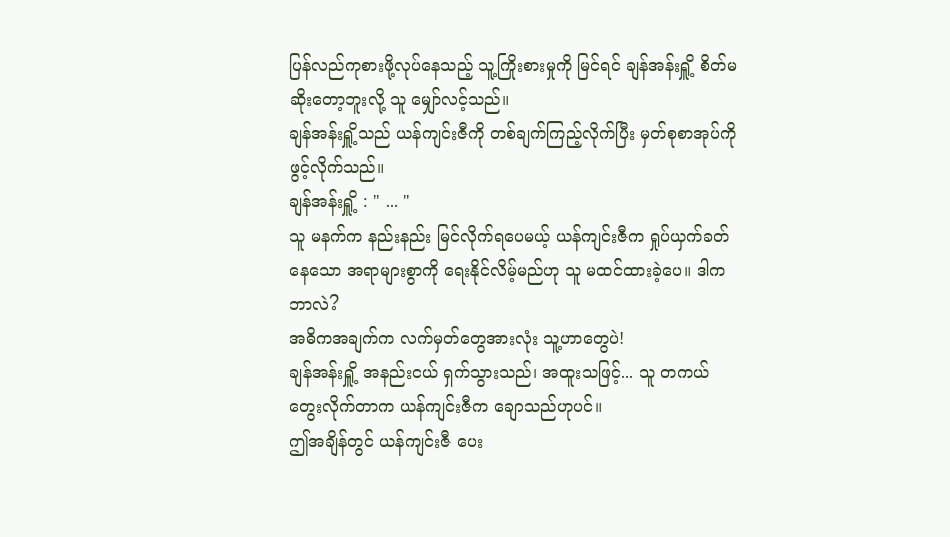ပြန်လည်ကုစားဖို့လုပ်နေသည့် သူ့ကြိုးစားမှုကို မြင်ရင် ချန်အန်းရှိူ့ စိတ်မဆိုးတော့ဘူးလို့ သူ မျှော်လင့်သည်။
ချန်အန်းရှိူ့သည် ယန်ကျင်းဇီကို တစ်ချက်ကြည့်လိုက်ပြီး မှတ်စုစာအုပ်ကိုဖွင့်လိုက်သည်။
ချန်အန်းရှိူ့ : " ... "
သူ မနက်က နည်းနည်း မြင်လိုက်ရပေမယ့် ယန်ကျင်းဇီက ရှုပ်ယှက်ခတ်နေသော အရာများစွာကို ရေးနိုင်လိမ့်မည်ဟု သူ မထင်ထားခဲ့ပေ။ ဒါက ဘာလဲ?
အဓိကအချက်က လက်မှတ်တွေအားလုံး သူ့ဟာတွေပဲ!
ချန်အန်းရှိူ့ အနည်းငယ် ရှက်သွားသည်၊ အထူးသဖြင့်... သူ တကယ်တွေးလိုက်တာက ယန်ကျင်းဇီက ချောသည်ဟုပင်။
ဤအချိန်တွင် ယန်ကျင်းဇီ ပေး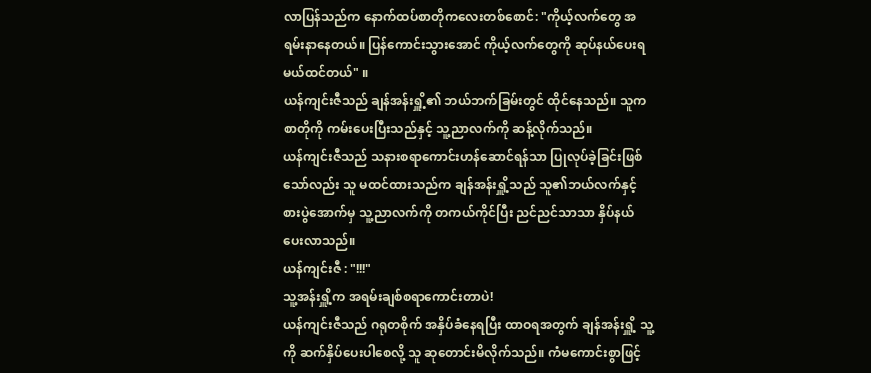လာပြန်သည်က နောက်ထပ်စာတိုကလေးတစ်စောင်: "ကိုယ့်လက်တွေ အရမ်းနာနေတယ်။ ပြန်ကောင်းသွားအောင် ကိုယ့်လက်တွေကို ဆုပ်နယ်ပေးရမယ်ထင်တယ်" ။
ယန်ကျင်းဇီသည် ချန်အန်းရှိူ့၏ ဘယ်ဘက်ခြမ်းတွင် ထိုင်နေသည်။ သူက စာတိုကို ကမ်းပေးပြီးသည်နှင့် သူ့ညာလက်ကို ဆန့်လိုက်သည်။
ယန်ကျင်းဇီသည် သနားစရာကောင်းဟန်ဆောင်ရန်သာ ပြုလုပ်ခဲ့ခြင်းဖြစ်သော်လည်း သူ မထင်ထားသည်က ချန်အန်းရှိူ့သည် သူ၏ဘယ်လက်နှင့် စားပွဲအောက်မှ သူ့ညာလက်ကို တကယ်ကိုင်ပြီး ညင်ညင်သာသာ နှိပ်နယ်ပေးလာသည်။
ယန်ကျင်းဇီ : "!!!"
သူ့အန်းရှိူ့က အရမ်းချစ်စရာကောင်းတာပဲ!
ယန်ကျင်းဇီသည် ဂရုတစိုက် အနှိပ်ခံနေရပြီး ထာဝရအတွက် ချန်အန်းရှိူ့ သူ့ကို ဆက်နှိပ်ပေးပါစေလို့ သူ ဆုတောင်းမိလိုက်သည်။ ကံမကောင်းစွာဖြင့်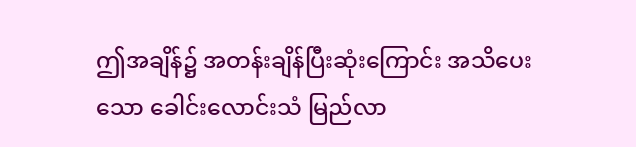ဤအချိန်၌ အတန်းချိန်ပြီးဆုံးကြောင်း အသိပေးသော ခေါင်းလောင်းသံ မြည်လာ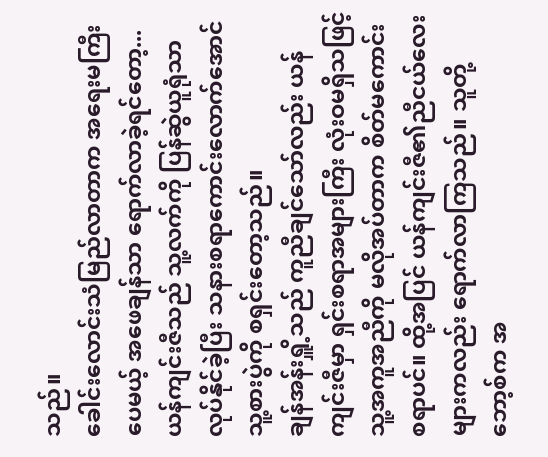သည်။
ခေါင်းလောင်းသံမြည်လာတာက အရေးမကြီးပေမယ့် အဖေချန်သာ ရောက်လာခဲ့ရင်တော့...
ယန်ကျင်းဇီသည် သူ့လက်ကို ပြန်ဆွဲယူရုံသာ လုပ်နိုင်ခဲ့ပြီး သနားစရာကောင်းလောက်အောင် သူ့စားပွဲကို စရှင်းတော့သည်။
ချန်အန်းရှိူ့သည် ကူညီချင်သော်လည်း ယန်ကျင်းဇီမှာ ရှင်းစရာအများကြီး လုံးဝမရှိသဖြင့် သူ့အကူအညီကို မလိုအပ်တာက စိတ်မကောင်းစရာပင်။ ထို့အပြင် ယန်ကျင်းဇီ၏ညီငယ်လေးများကလည်း ရောက်လာကြသည်။ သူတို့ဘော့စ်က အ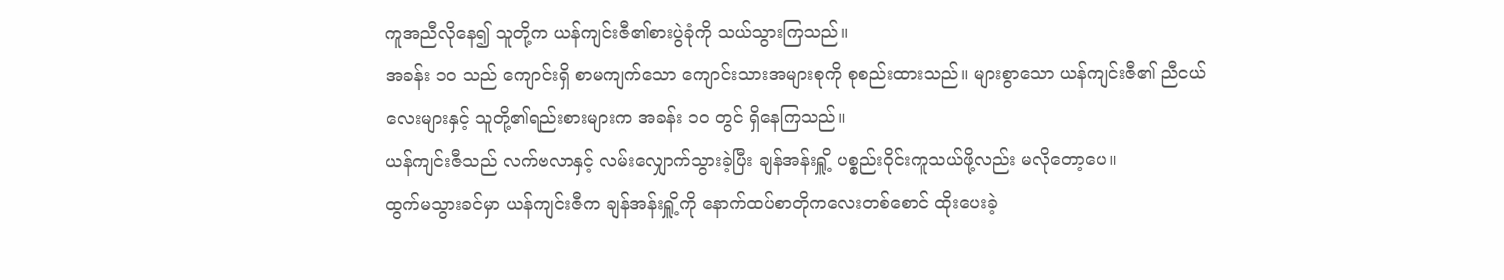ကူအညီလိုနေ၍ သူတို့က ယန်ကျင်းဇီ၏စားပွဲခုံကို သယ်သွားကြသည်။
အခန်း ၁၀ သည် ကျောင်းရှိ စာမကျက်သော ကျောင်းသားအများစုကို စုစည်းထားသည်။ များစွာသော ယန်ကျင်းဇီ၏ ညီငယ်လေးများနှင့် သူတို့၏ရည်းစားများက အခန်း ၁၀ တွင် ရှိနေကြသည်။
ယန်ကျင်းဇီသည် လက်ဗလာနှင့် လမ်းလျှောက်သွားခဲ့ပြီး ချန်အန်းရှိူ့ ပစ္စည်းဝိုင်းကူသယ်ဖို့လည်း မလိုတော့ပေ။
ထွက်မသွားခင်မှာ ယန်ကျင်းဇီက ချန်အန်းရှိူ့ကို နောက်ထပ်စာတိုကလေးတစ်စောင် ထိုးပေးခဲ့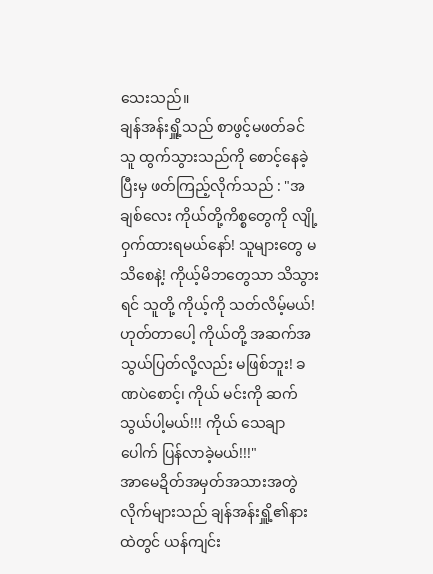သေးသည်။
ချန်အန်းရှိူ့သည် စာဖွင့်မဖတ်ခင် သူ ထွက်သွားသည်ကို စောင့်နေခဲ့ပြီးမှ ဖတ်ကြည့်လိုက်သည် : "အချစ်လေး ကိုယ်တို့ကိစ္စတွေကို လျို့ဝှက်ထားရမယ်နော်! သူများတွေ မသိစေနဲ့! ကိုယ့်မိဘတွေသာ သိသွားရင် သူတို့ ကိုယ့်ကို သတ်လိမ့်မယ်! ဟုတ်တာပေါ့ ကိုယ်တို့ အဆက်အသွယ်ပြတ်လို့လည်း မဖြစ်ဘူး! ခဏပဲစောင့်၊ ကိုယ် မင်းကို ဆက်သွယ်ပါ့မယ်!!! ကိုယ် သေချာပေါက် ပြန်လာခဲ့မယ်!!!"
အာမေဍိတ်အမှတ်အသားအတွဲလိုက်များသည် ချန်အန်းရှိူ့၏နားထဲတွင် ယန်ကျင်း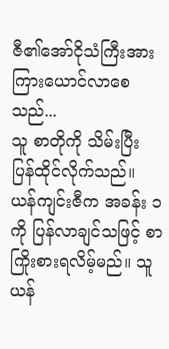ဇီ၏အော်ငိုသံကြီးအား ကြားယောင်လာစေသည်...
သူ စာတိုကို သိမ်းပြီး ပြန်ထိုင်လိုက်သည်။
ယန်ကျင်းဇီက အခန်း ၁ ကို ပြန်လာချင်သဖြင့် စာကြိုးစားရလိမ့်မည်။ သူ ယန်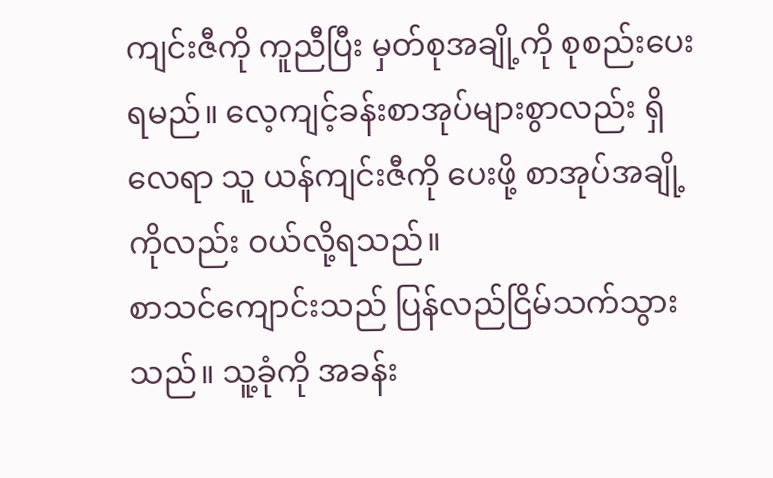ကျင်းဇီကို ကူညီပြီး မှတ်စုအချို့ကို စုစည်းပေးရမည်။ လေ့ကျင့်ခန်းစာအုပ်များစွာလည်း ရှိလေရာ သူ ယန်ကျင်းဇီကို ပေးဖို့ စာအုပ်အချို့ကိုလည်း ဝယ်လို့ရသည်။
စာသင်ကျောင်းသည် ပြန်လည်ငြိမ်သက်သွားသည်။ သူ့ခုံကို အခန်း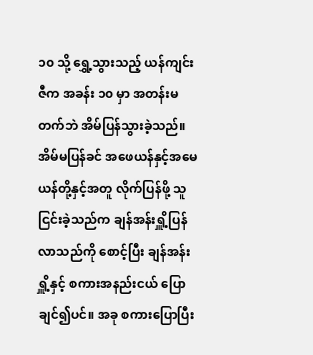၁၀ သို့ ရွှေ့သွားသည့် ယန်ကျင်းဇီက အခန်း ၁၀ မှာ အတန်းမတက်ဘဲ အိမ်ပြန်သွားခဲ့သည်။
အိမ်မပြန်ခင် အဖေယန်နှင့်အမေယန်တို့နှင့်အတူ လိုက်ပြန်ဖို့ သူ ငြင်းခဲ့သည်က ချန်အန်းရှိူ့ပြန်လာသည်ကို စောင့်ပြီး ချန်အန်းရှိူ့နှင့် စကားအနည်းငယ် ပြောချင်၍ပင်။ အခု စကားပြောပြီး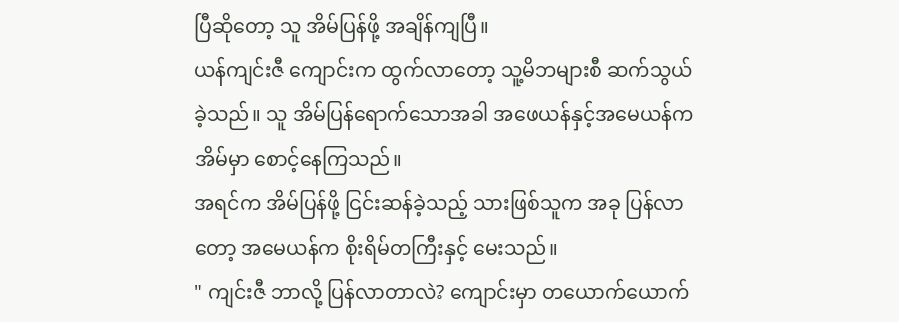ပြီဆိုတော့ သူ အိမ်ပြန်ဖို့ အချိန်ကျပြီ။
ယန်ကျင်းဇီ ကျောင်းက ထွက်လာတော့ သူ့မိဘများစီ ဆက်သွယ်ခဲ့သည်။ သူ အိမ်ပြန်ရောက်သောအခါ အဖေယန်နှင့်အမေယန်က အိမ်မှာ စောင့်နေကြသည်။
အရင်က အိမ်ပြန်ဖို့ ငြင်းဆန်ခဲ့သည့် သားဖြစ်သူက အခု ပြန်လာတော့ အမေယန်က စိုးရိမ်တကြီးနှင့် မေးသည်။
" ကျင်းဇီ ဘာလို့ ပြန်လာတာလဲ? ကျောင်းမှာ တယောက်ယောက်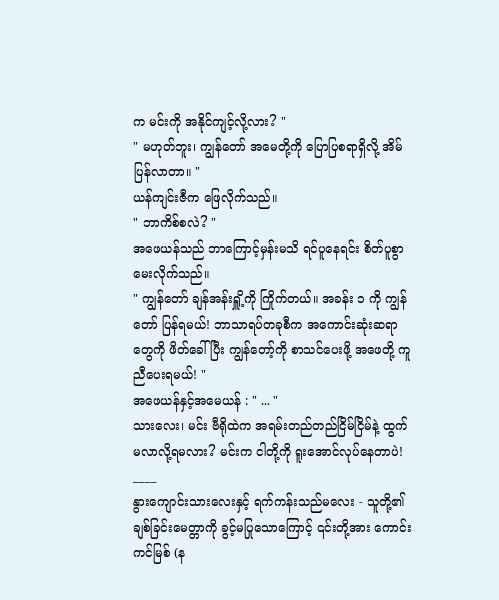က မင်းကို အနိုင်ကျင့်လို့လား? "
" မဟုတ်ဘူး၊ ကျွန်တော် အမေတို့ကို ပြောပြစရာရှိလို့ အိမ်ပြန်လာတာ။ "
ယန်ကျင်းဇီက ဖြေလိုက်သည်။
" ဘာကိစ်စလဲ? "
အဖေယန်သည် ဘာကြောင့်မှန်းမသိ ရင်ပူနေရင်း စိတ်ပူစွာ မေးလိုက်သည်။
" ကျွန်တော် ချန်အန်းရှိူ့ကို ကြိုက်တယ်။ အခန်း ၁ ကို ကျွန်တော် ပြန်ရမယ်! ဘာသာရပ်တခုစီက အကောင်းဆုံးဆရာတွေကို ဖိတ်ခေါ်ပြီး ကျွန်တော့်ကို စာသင်ပေးဖို့ အဖေတို့ ကူညီပေးရမယ်! "
အဖေယန်နှင့်အမေယန် : " ... "
သားလေး၊ မင်း ဗီရိုထဲက အရမ်းတည်တည်ငြိမ်ငြိမ်နဲ့ ထွက်မလာလို့ရမလား? မင်းက ငါတို့ကို ရူးအောင်လုပ်နေတာပဲ!
____
နွားကျောင်းသားလေးနှင့် ရက်ကန်းသည်မလေး - သူတို့၏ချစ်ခြင်းမေတ္တာကို ခွင့်မပြုသောကြောင့် ၎င်းတို့အား ကောင်းကင်မြစ် (န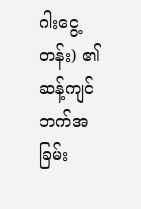ဂါးငွေ့တန်း) ၏ ဆန့်ကျင်ဘက်အခြမ်း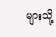များသို့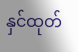နှင်ထုတ်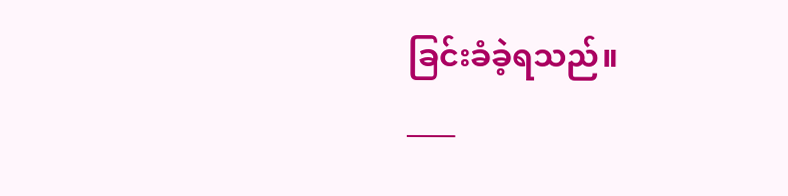ခြင်းခံခဲ့ရသည်။
____